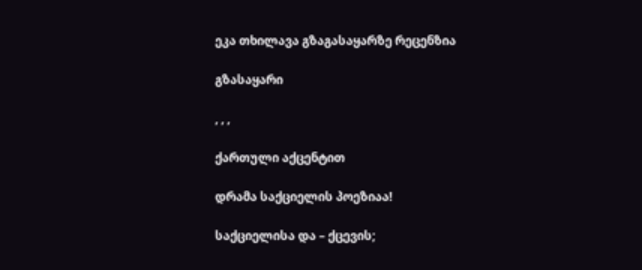ეკა თხილავა გზაგასაყარზე რეცენზია

გზასაყარი

, , ,

ქართული აქცენტით

დრამა საქციელის პოეზიაა!

საქციელისა და – ქცევის;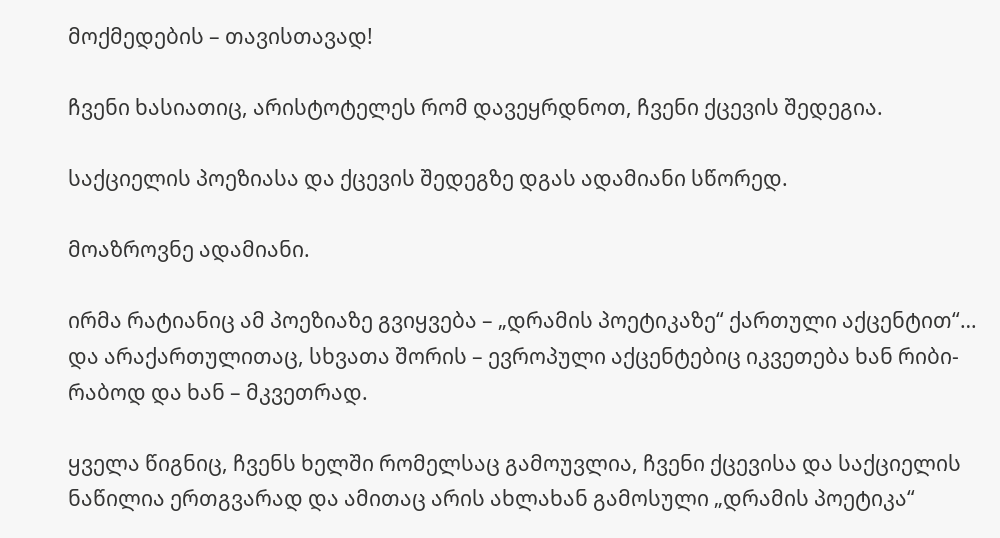მოქმედების – თავისთავად!

ჩვენი ხასიათიც, არისტოტელეს რომ დავეყრდნოთ, ჩვენი ქცევის შედეგია.

საქციელის პოეზიასა და ქცევის შედეგზე დგას ადამიანი სწორედ.

მოაზროვნე ადამიანი.

ირმა რატიანიც ამ პოეზიაზე გვიყვება – „დრამის პოეტიკაზე“ ქართული აქცენტით“… და არაქართულითაც, სხვათა შორის – ევროპული აქცენტებიც იკვეთება ხან რიბი-რაბოდ და ხან – მკვეთრად.

ყველა წიგნიც, ჩვენს ხელში რომელსაც გამოუვლია, ჩვენი ქცევისა და საქციელის ნაწილია ერთგვარად და ამითაც არის ახლახან გამოსული „დრამის პოეტიკა“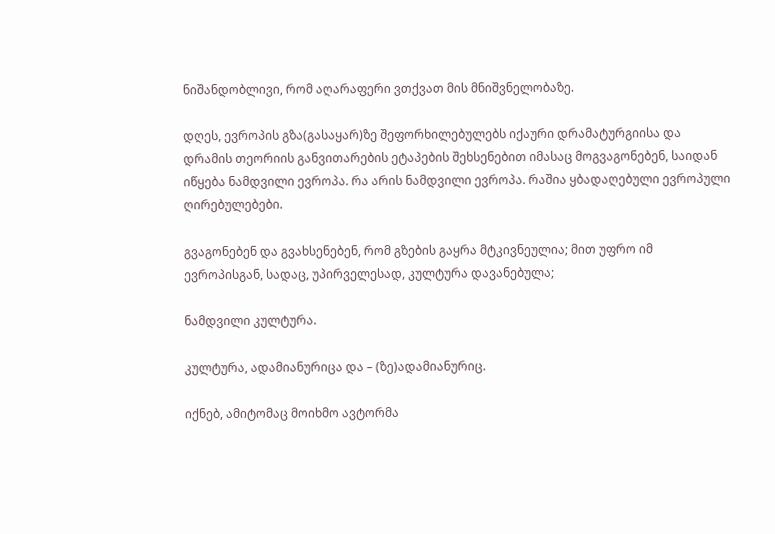ნიშანდობლივი, რომ აღარაფერი ვთქვათ მის მნიშვნელობაზე.

დღეს, ევროპის გზა(გასაყარ)ზე შეფორხილებულებს იქაური დრამატურგიისა და დრამის თეორიის განვითარების ეტაპების შეხსენებით იმასაც მოგვაგონებენ, საიდან იწყება ნამდვილი ევროპა. რა არის ნამდვილი ევროპა. რაშია ყბადაღებული ევროპული ღირებულებები.

გვაგონებენ და გვახსენებენ, რომ გზების გაყრა მტკივნეულია; მით უფრო იმ ევროპისგან, სადაც, უპირველესად, კულტურა დავანებულა;

ნამდვილი კულტურა.

კულტურა, ადამიანურიცა და – (ზე)ადამიანურიც.

იქნებ, ამიტომაც მოიხმო ავტორმა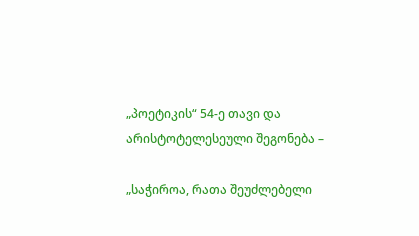„პოეტიკის“ 54-ე თავი და არისტოტელესეული შეგონება –

„საჭიროა, რათა შეუძლებელი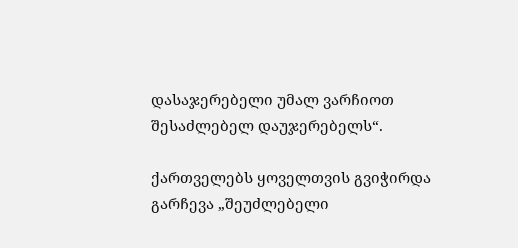დასაჯერებელი უმალ ვარჩიოთ შესაძლებელ დაუჯერებელს“.

ქართველებს ყოველთვის გვიჭირდა გარჩევა „შეუძლებელი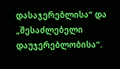დასაჯერებლისა“ და „შესაძლებელი დაუჯერებლობისა“.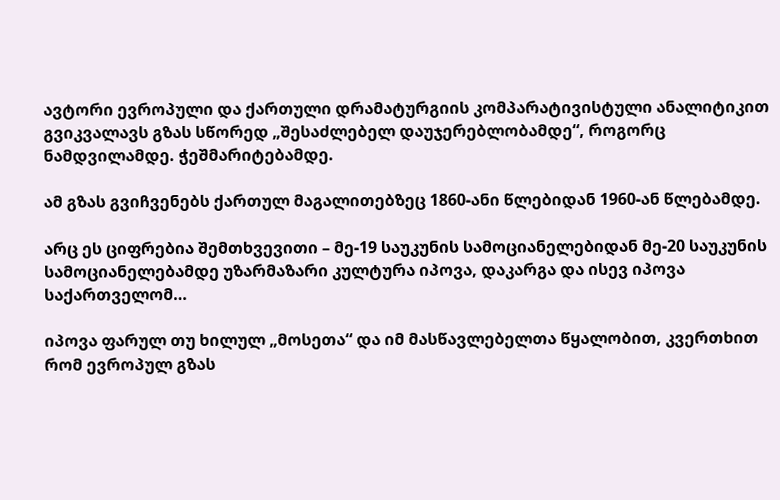ავტორი ევროპული და ქართული დრამატურგიის კომპარატივისტული ანალიტიკით გვიკვალავს გზას სწორედ „შესაძლებელ დაუჯერებლობამდე“, როგორც ნამდვილამდე. ჭეშმარიტებამდე.

ამ გზას გვიჩვენებს ქართულ მაგალითებზეც 1860-ანი წლებიდან 1960-ან წლებამდე.

არც ეს ციფრებია შემთხვევითი – მე-19 საუკუნის სამოციანელებიდან მე-20 საუკუნის სამოციანელებამდე უზარმაზარი კულტურა იპოვა, დაკარგა და ისევ იპოვა საქართველომ…

იპოვა ფარულ თუ ხილულ „მოსეთა“ და იმ მასწავლებელთა წყალობით, კვერთხით რომ ევროპულ გზას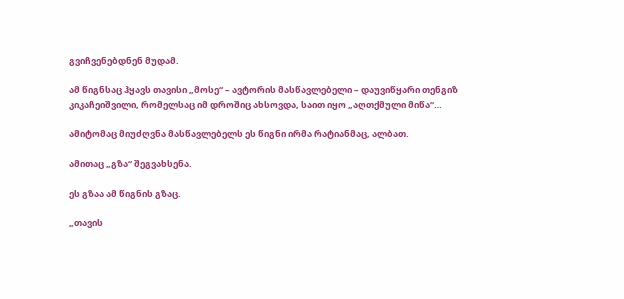გვიჩვენებდნენ მუდამ.

ამ წიგნსაც ჰყავს თავისი „მოსე“ – ავტორის მასწავლებელი – დაუვიწყარი თენგიზ კიკაჩეიშვილი, რომელსაც იმ დროშიც ახსოვდა, საით იყო „აღთქმული მიწა“…

ამიტომაც მიუძღვნა მასწავლებელს ეს წიგნი ირმა რატიანმაც, ალბათ.

ამითაც „გზა“ შეგვახსენა.

ეს გზაა ამ წიგნის გზაც.

„თავის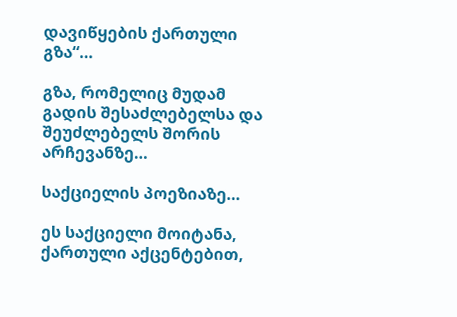დავიწყების ქართული გზა“…

გზა, რომელიც მუდამ გადის შესაძლებელსა და შეუძლებელს შორის არჩევანზე…

საქციელის პოეზიაზე…

ეს საქციელი მოიტანა, ქართული აქცენტებით,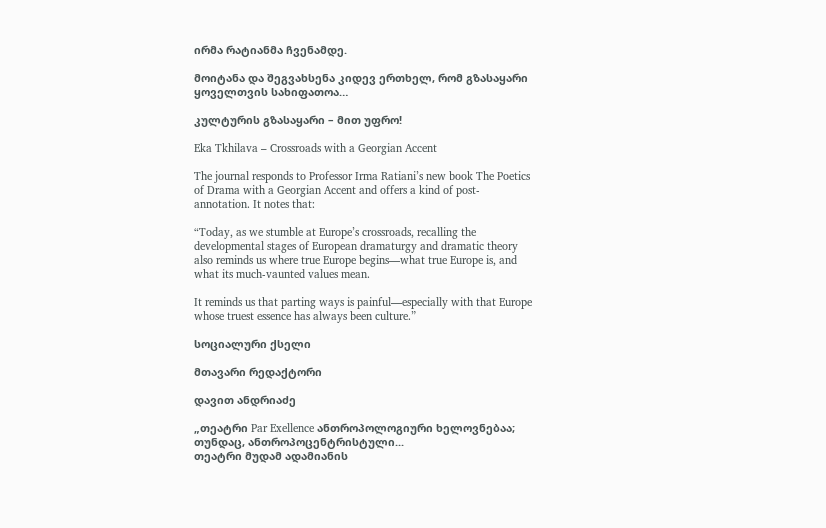ირმა რატიანმა ჩვენამდე.

მოიტანა და შეგვახსენა კიდევ ერთხელ, რომ გზასაყარი ყოველთვის სახიფათოა…

კულტურის გზასაყარი – მით უფრო!

Eka Tkhilava – Crossroads with a Georgian Accent

The journal responds to Professor Irma Ratiani’s new book The Poetics of Drama with a Georgian Accent and offers a kind of post-annotation. It notes that:

“Today, as we stumble at Europe’s crossroads, recalling the developmental stages of European dramaturgy and dramatic theory also reminds us where true Europe begins—what true Europe is, and what its much-vaunted values mean.

It reminds us that parting ways is painful—especially with that Europe whose truest essence has always been culture.”

სოციალური ქსელი

მთავარი რედაქტორი

დავით ანდრიაძე

„თეატრი Par Exellence ანთროპოლოგიური ხელოვნებაა; თუნდაც, ანთროპოცენტრისტული...
თეატრი მუდამ ადამიანის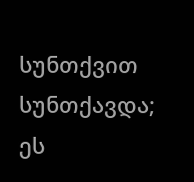სუნთქვით სუნთქავდა; ეს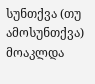სუნთქვა (თუ ამოსუნთქვა) მოაკლდა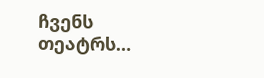ჩვენს თეატრს…